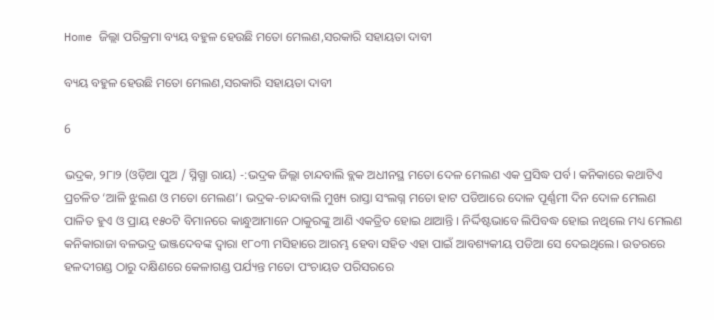Home ଜିଲ୍ଲା ପରିକ୍ରମା ବ୍ୟୟ ବହୁଳ ହେଉଛି ମତୋ ମେଲଣ,ସରକାରି ସହାୟତା ଦାବୀ

ବ୍ୟୟ ବହୁଳ ହେଉଛି ମତୋ ମେଲଣ,ସରକାରି ସହାୟତା ଦାବୀ

6

ଭଦ୍ରକ, ୨୮ା୨ (ଓଡ଼ିଆ ପୁଅ / ସ୍ନିଗ୍ଧା ରାୟ) -:ଭଦ୍ରକ ଜିଲ୍ଲା ଚାନ୍ଦବାଲି ବ୍ଲକ ଅଧୀନସ୍ଥ ମତୋ ଦେଳ ମେଲଣ ଏକ ପ୍ରସିଦ୍ଧ ପର୍ବ। କନିକାରେ କଥାଟିଏ ପ୍ରଚଳିତ ‘ଆଳି ଝୁଲଣ ଓ ମତୋ ମେଲଣ’। ଭଦ୍ରକ-ଚାନ୍ଦବାଲି ମୁଖ୍ୟ ରାସ୍ତା ସଂଲଗ୍ନ ମତୋ ହାଟ ପଡିଆରେ ଦୋଳ ପୂର୍ଣ୍ଣମୀ ଦିନ ଦୋଳ ମେଲଣ ପାଳିତ ହୁଏ ଓ ପ୍ରାୟ ୧୫୦ଟି ବିମାନରେ କାନ୍ଧୁଆମାନେ ଠାକୁରଙ୍କୁ ଆଣି ଏକତ୍ରିତ ହୋଇ ଥାଆନ୍ତି । ନିର୍ଦ୍ଦିଷ୍ଟଭାବେ ଲିପିବଦ୍ଧ ହୋଇ ନଥିଲେ ମଧ୍ୟ ମେଲଣ କନିକାରାଜା ବଳଭଦ୍ର ଭଞ୍ଜଦେବଙ୍କ ଦ୍ୱାରା ୧୮୦୩ ମସିହାରେ ଆରମ୍ଭ ହେବା ସହିତ ଏହା ପାଇଁ ଆବଶ୍ୟକୀୟ ପଡିଆ ସେ ଦେଇଥିଲେ। ଉତରରେ ହଳଦୀଗଣ୍ଡ ଠାରୁ ଦକ୍ଷିଣରେ କେଳାଗଣ୍ଡ ପର୍ଯ୍ୟନ୍ତ ମତୋ ପଂଚାୟତ ପରିସରରେ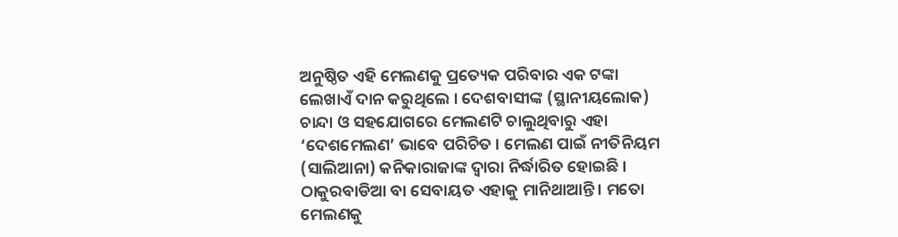ଅନୁଷ୍ଠିତ ଏହି ମେଲଣକୁ ପ୍ରତ୍ୟେକ ପରିବାର ଏକ ଟଙ୍କା ଲେଖାଏଁ ଦାନ କରୁଥିଲେ । ଦେଶବାସୀଙ୍କ (ସ୍ଥାନୀୟଲୋକ) ଚାନ୍ଦା ଓ ସହଯୋଗରେ ମେଲଣଟି ଚାଲୁଥିବାରୁ ଏହା ‘ଦେଶମେଲଣ’ ଭାବେ ପରିଚିତ । ମେଲଣ ପାଇଁ ନୀତିନିୟମ (ସାଲିଆନା) କନିକାରାଜାଙ୍କ ଦ୍ୱାରା ନିର୍ଦ୍ଧାରିତ ହୋଇଛି । ଠାକୁରବାଡିଆ ବା ସେବାୟତ ଏହାକୁ ମାନିଥାଆନ୍ତି । ମତୋ ମେଲଣକୁ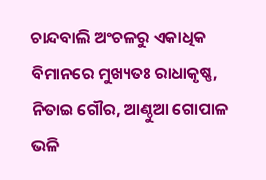ଚାନ୍ଦବାଲି ଅଂଚଳରୁ ଏକାଧିକ ବିମାନରେ ମୁଖ୍ୟତଃ ରାଧାକୃଷ୍ଣ, ନିତାଇ ଗୌର, ଆଣ୍ଠୁଆ ଗୋପାଳ ଭଳି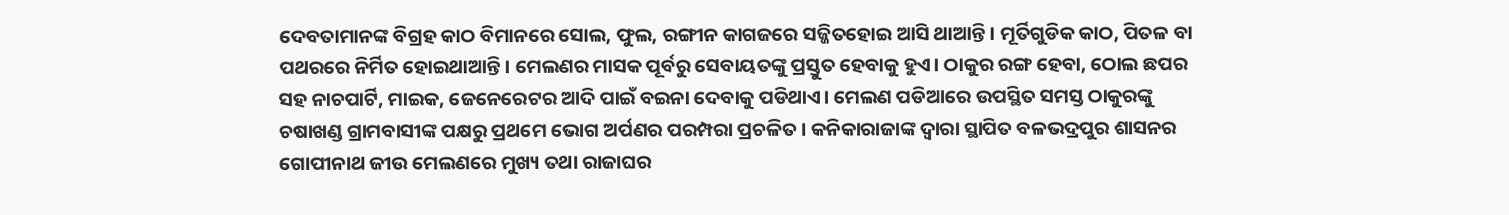ଦେବତାମାନଙ୍କ ବିଗ୍ରହ କାଠ ବିମାନରେ ସୋଲ, ଫୁଲ, ରଙ୍ଗୀନ କାଗଜରେ ସଜ୍ଜିତହୋଇ ଆସି ଥାଆନ୍ତି। ମୂର୍ତିଗୁଡିକ କାଠ, ପିତଳ ବା ପଥରରେ ନିର୍ମିତ ହୋଇଥାଆନ୍ତି। ମେଲଣର ମାସକ ପୂର୍ବରୁ ସେବାୟତଙ୍କୁ ପ୍ରସ୍ତୁତ ହେବାକୁ ହୁଏ। ଠାକୁର ରଙ୍ଗ ହେବା, ଠୋଲ ଛପର ସହ ନାଚପାର୍ଟି, ମାଇକ, ଜେନେରେଟର ଆଦି ପାଇଁ ବଇନା ଦେବାକୁ ପଡିଥାଏ। ମେଲଣ ପଡିଆରେ ଉପସ୍ଥିତ ସମସ୍ତ ଠାକୁରଙ୍କୁ ଚଷାଖଣ୍ଡ ଗ୍ରାମବାସୀଙ୍କ ପକ୍ଷରୁ ପ୍ରଥମେ ଭୋଗ ଅର୍ପଣର ପରମ୍ପରା ପ୍ରଚଳିତ । କନିକାରାଜାଙ୍କ ଦ୍ୱାରା ସ୍ଥାପିତ ବଳଭଦ୍ରପୁର ଶାସନର ଗୋପୀନାଥ ଜୀଉ ମେଲଣରେ ମୁଖ୍ୟ ତଥା ରାଜାଘର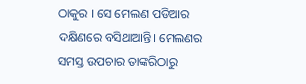ଠାକୁର । ସେ ମେଲଣ ପଡିଆର ଦକ୍ଷିଣରେ ବସିଥାଆନ୍ତି। ମେଲଣର ସମସ୍ତ ଉପଚାର ତାଙ୍କରିଠାରୁ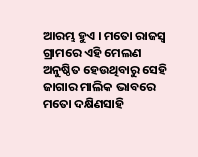ଆରମ୍ଭ ହୁଏ । ମତୋ ରାଜସ୍ୱ ଗ୍ରାମରେ ଏହି ମେଲଣ ଅନୁଷ୍ଠିତ ହେଉଥିବାରୁ ସେହି ଜାଗାର ମାଲିକ ଭାବରେ ମତୋ ଦକ୍ଷିଣସାହି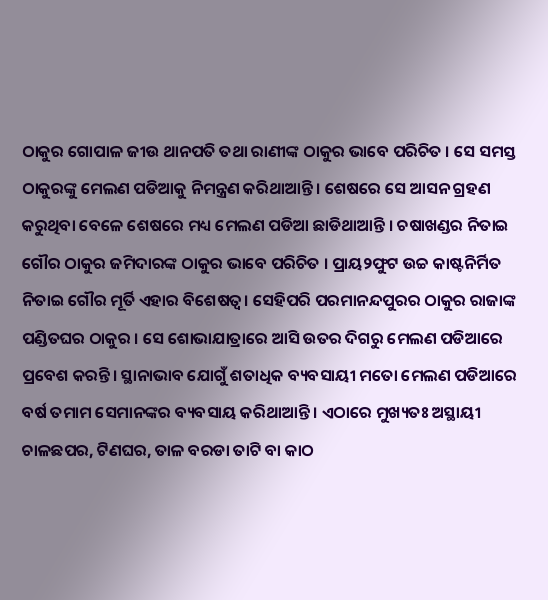ଠାକୁର ଗୋପାଳ ଜୀଉ ଥାନପତି ତଥା ରାଣୀଙ୍କ ଠାକୁର ଭାବେ ପରିଚିତ । ସେ ସମସ୍ତ ଠାକୁରଙ୍କୁ ମେଲଣ ପଡିଆକୁ ନିମନ୍ତ୍ରଣ କରିଥାଆନ୍ତି । ଶେଷରେ ସେ ଆସନ ଗ୍ରହଣ କରୁଥିବା ବେଳେ ଶେଷରେ ମଧ୍ୟ ମେଲଣ ପଡିଆ ଛାଡିଥାଆନ୍ତି । ଚଷାଖଣ୍ଡର ନିତାଇ ଗୌର ଠାକୁର ଜମିଦାରଙ୍କ ଠାକୁର ଭାବେ ପରିଚିତ । ପ୍ରାୟ୨ଫୁଟ ଉଚ୍ଚ କାଷ୍ଟନିର୍ମିତ ନିତାଇ ଗୌର ମୂର୍ତି ଏହାର ବିଶେଷତ୍ୱ। ସେହିପରି ପରମାନନ୍ଦପୁରର ଠାକୁର ରାଜାଙ୍କ ପଣ୍ଡିତଘର ଠାକୁର । ସେ ଶୋଭାଯାତ୍ରାରେ ଆସି ଉତର ଦିଗରୁ ମେଲଣ ପଡିଆରେ ପ୍ରବେଶ କରନ୍ତି। ସ୍ଥାନାଭାବ ଯୋଗୁଁ ଶତାଧିକ ବ୍ୟବସାୟୀ ମତୋ ମେଲଣ ପଡିଆରେ ବର୍ଷ ତମାମ ସେମାନଙ୍କର ବ୍ୟବସାୟ କରିଥାଆନ୍ତି । ଏଠାରେ ମୁଖ୍ୟତଃ ଅସ୍ଥାୟୀ ଚାଳଛପର, ଟିଣଘର, ତାଳ ବରଡା ତାଟି ବା କାଠ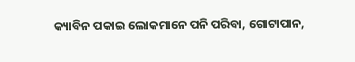କ୍ୟାବିନ ପକାଇ ଲୋକମାନେ ପନି ପରିବା, ଗୋଟାପାନ,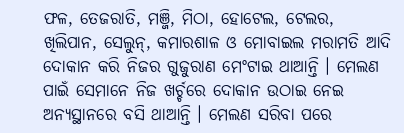ଫଳ, ତେଜରାତି, ମଞ୍ଜି, ମିଠା, ହୋଟେଲ, ଟେଲର, ଖିଲିପାନ, ସେଲୁନ୍‌, କମାରଶାଳ ଓ ମୋବାଇଲ ମରାମତି ଆଦି ଦୋକାନ କରି ନିଜର ଗୁଜୁରାଣ ମେଂଟାଇ ଥାଆନ୍ତି । ମେଲଣ ପାଇଁ ସେମାନେ ନିଜ ଖର୍ଚ୍ଚରେ ଦୋକାନ ଉଠାଇ ନେଇ ଅନ୍ୟସ୍ଥାନରେ ବସି ଥାଆନ୍ତି । ମେଲଣ ସରିବା ପରେ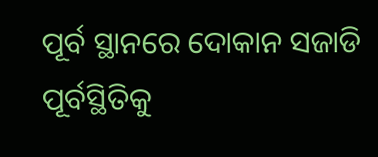ପୂର୍ବ ସ୍ଥାନରେ ଦୋକାନ ସଜାଡି ପୂର୍ବସ୍ଥିତିକୁ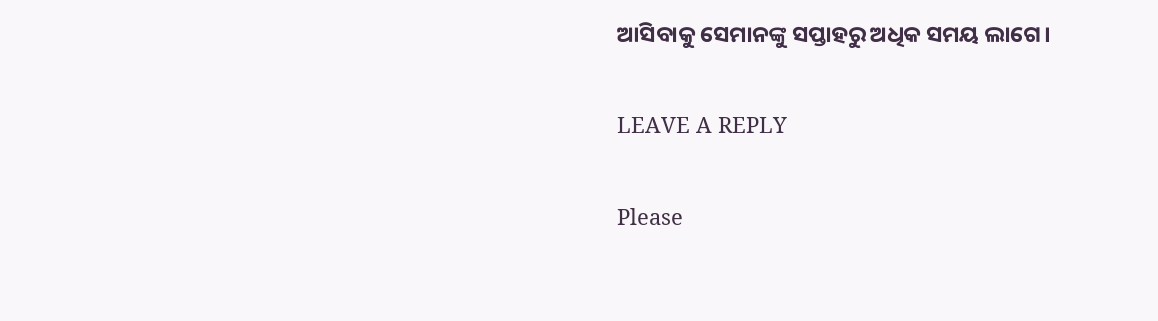ଆସିବାକୁ ସେମାନଙ୍କୁ ସପ୍ତାହରୁ ଅଧିକ ସମୟ ଲାଗେ।

LEAVE A REPLY

Please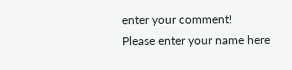enter your comment!
Please enter your name here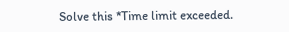Solve this *Time limit exceeded.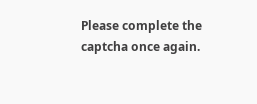Please complete the captcha once again.